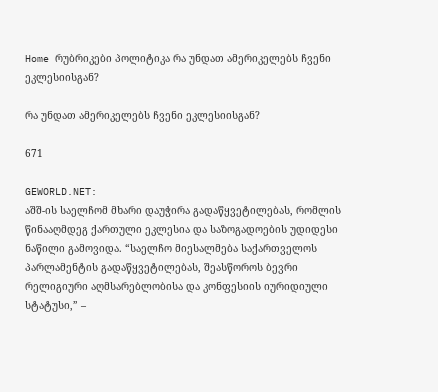Home რუბრიკები პოლიტიკა რა უნდათ ამერიკელებს ჩვენი ეკლესიისგან?

რა უნდათ ამერიკელებს ჩვენი ეკლესიისგან?

671

GEWORLD.NET:
აშშ-ის საელჩომ მხარი დაუჭირა გადაწყვეტილებას, რომლის წინააღმდეგ ქართული ეკლესია და საზოგადოების უდიდესი ნაწილი გამოვიდა. “საელჩო მიესალმება საქართველოს პარლამენტის გადაწყვეტილებას, შეასწოროს ბევრი რელიგიური აღმსარებლობისა და კონფესიის იურიდიული სტატუსი,” –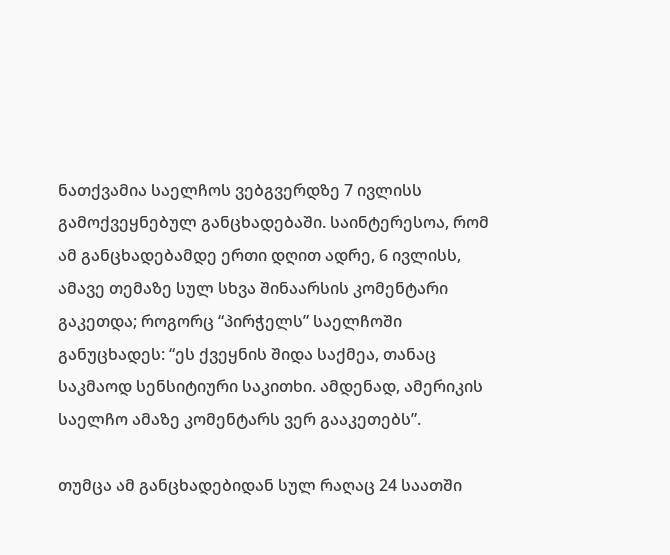ნათქვამია საელჩოს ვებგვერდზე 7 ივლისს გამოქვეყნებულ განცხადებაში. საინტერესოა, რომ ამ განცხადებამდე ერთი დღით ადრე, 6 ივლისს, ამავე თემაზე სულ სხვა შინაარსის კომენტარი გაკეთდა; როგორც “პირჭელს” საელჩოში განუცხადეს: “ეს ქვეყნის შიდა საქმეა, თანაც საკმაოდ სენსიტიური საკითხი. ამდენად, ამერიკის საელჩო ამაზე კომენტარს ვერ გააკეთებს”.

თუმცა ამ განცხადებიდან სულ რაღაც 24 საათში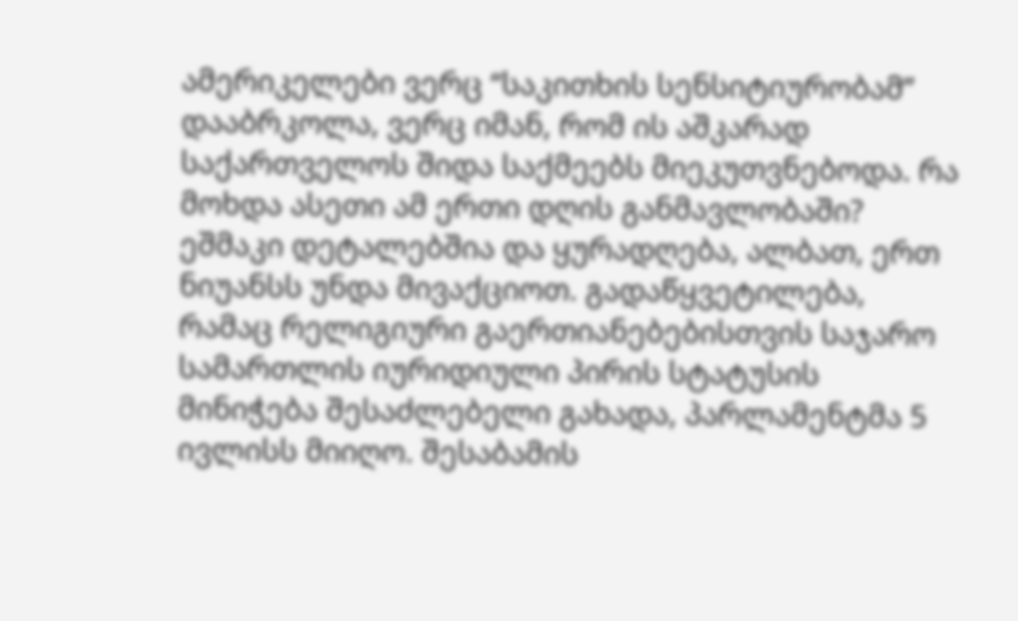ამერიკელები ვერც “საკითხის სენსიტიურობამ” დააბრკოლა, ვერც იმან, რომ ის აშკარად საქართველოს შიდა საქმეებს მიეკუთვნებოდა. რა მოხდა ასეთი ამ ერთი დღის განმავლობაში?
ეშმაკი დეტალებშია და ყურადღება, ალბათ, ერთ ნიუანსს უნდა მივაქციოთ. გადაწყვეტილება, რამაც რელიგიური გაერთიანებებისთვის საჯარო სამართლის იურიდიული პირის სტატუსის მინიჭება შესაძლებელი გახადა, პარლამენტმა 5 ივლისს მიიღო. შესაბამის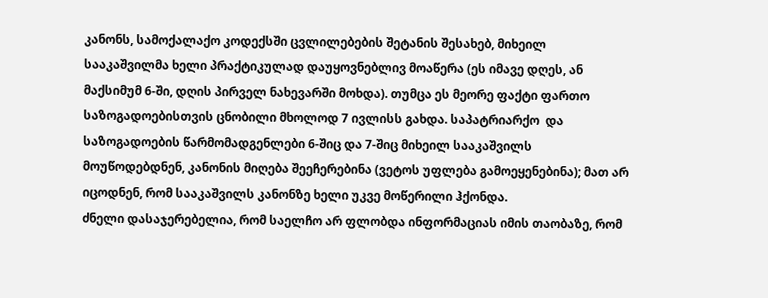კანონს, სამოქალაქო კოდექსში ცვლილებების შეტანის შესახებ, მიხეილ სააკაშვილმა ხელი პრაქტიკულად დაუყოვნებლივ მოაწერა (ეს იმავე დღეს, ან მაქსიმუმ 6-ში, დღის პირველ ნახევარში მოხდა). თუმცა ეს მეორე ფაქტი ფართო საზოგადოებისთვის ცნობილი მხოლოდ 7 ივლისს გახდა. საპატრიარქო  და საზოგადოების წარმომადგენლები 6-შიც და 7-შიც მიხეილ სააკაშვილს მოუწოდებდნენ, კანონის მიღება შეეჩერებინა (ვეტოს უფლება გამოეყენებინა); მათ არ იცოდნენ, რომ სააკაშვილს კანონზე ხელი უკვე მოწერილი ჰქონდა.
ძნელი დასაჯერებელია, რომ საელჩო არ ფლობდა ინფორმაციას იმის თაობაზე, რომ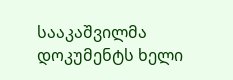სააკაშვილმა დოკუმენტს ხელი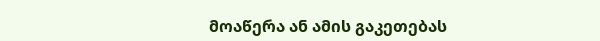მოაწერა ან ამის გაკეთებას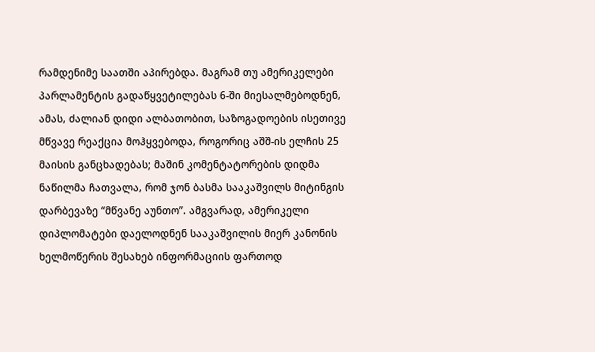რამდენიმე საათში აპირებდა. მაგრამ თუ ამერიკელები პარლამენტის გადაწყვეტილებას 6-ში მიესალმებოდნენ, ამას, ძალიან დიდი ალბათობით, საზოგადოების ისეთივე მწვავე რეაქცია მოჰყვებოდა, როგორიც აშშ-ის ელჩის 25 მაისის განცხადებას; მაშინ კომენტატორების დიდმა ნაწილმა ჩათვალა, რომ ჯონ ბასმა სააკაშვილს მიტინგის დარბევაზე “მწვანე აუნთო”. ამგვარად, ამერიკელი დიპლომატები დაელოდნენ სააკაშვილის მიერ კანონის ხელმოწერის შესახებ ინფორმაციის ფართოდ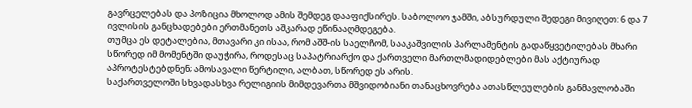გავრცელებას და პოზიცია მხოლოდ ამის შემდეგ დააფიქსირეს. საბოლოო ჯამში, აბსურდული შედეგი მივიღეთ: 6 და 7 ივლისის განცხადებები ერთმანეთს აშკარად ეწინააღმდეგება.
თუმცა ეს დეტალებია, მთავარი კი ისაა, რომ აშშ-ის საელჩომ, სააკაშვილის პარლამენტის გადაწყვეტილებას მხარი სწორედ იმ მომენტში დაუჭირა, როდესაც საპატრიარქო და ქართველი მართლმადიდებლები მას აქტიურად აპროტესტებდნენ; ამოსავალი წერტილი, ალბათ, სწორედ ეს არის.
საქართველოში სხვადასხვა რელიგიის მიმდევართა მშვიდობიანი თანაცხოვრება ათასწლეულების განმავლობაში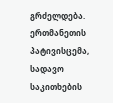გრძელდება. ერთმანეთის პატივისცემა, სადავო საკითხების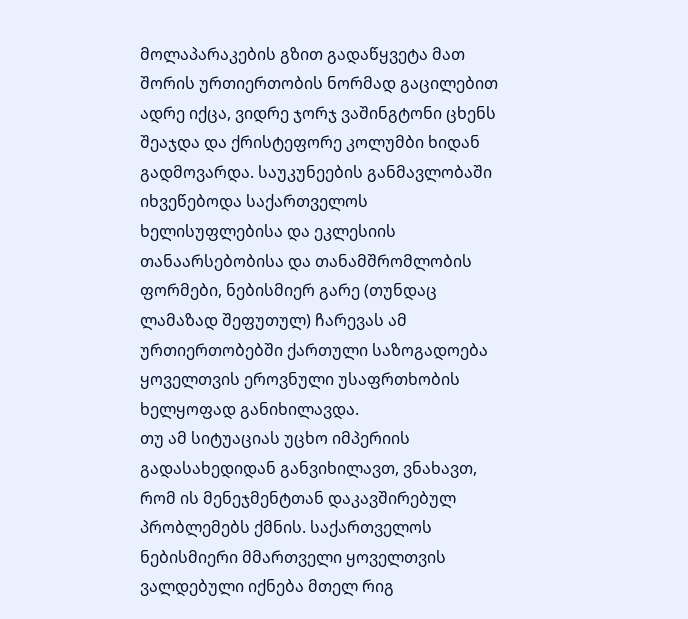მოლაპარაკების გზით გადაწყვეტა მათ შორის ურთიერთობის ნორმად გაცილებით ადრე იქცა, ვიდრე ჯორჯ ვაშინგტონი ცხენს შეაჯდა და ქრისტეფორე კოლუმბი ხიდან გადმოვარდა. საუკუნეების განმავლობაში იხვეწებოდა საქართველოს ხელისუფლებისა და ეკლესიის თანაარსებობისა და თანამშრომლობის ფორმები, ნებისმიერ გარე (თუნდაც ლამაზად შეფუთულ) ჩარევას ამ ურთიერთობებში ქართული საზოგადოება ყოველთვის ეროვნული უსაფრთხობის ხელყოფად განიხილავდა.
თუ ამ სიტუაციას უცხო იმპერიის გადასახედიდან განვიხილავთ, ვნახავთ, რომ ის მენეჯმენტთან დაკავშირებულ პრობლემებს ქმნის. საქართველოს ნებისმიერი მმართველი ყოველთვის ვალდებული იქნება მთელ რიგ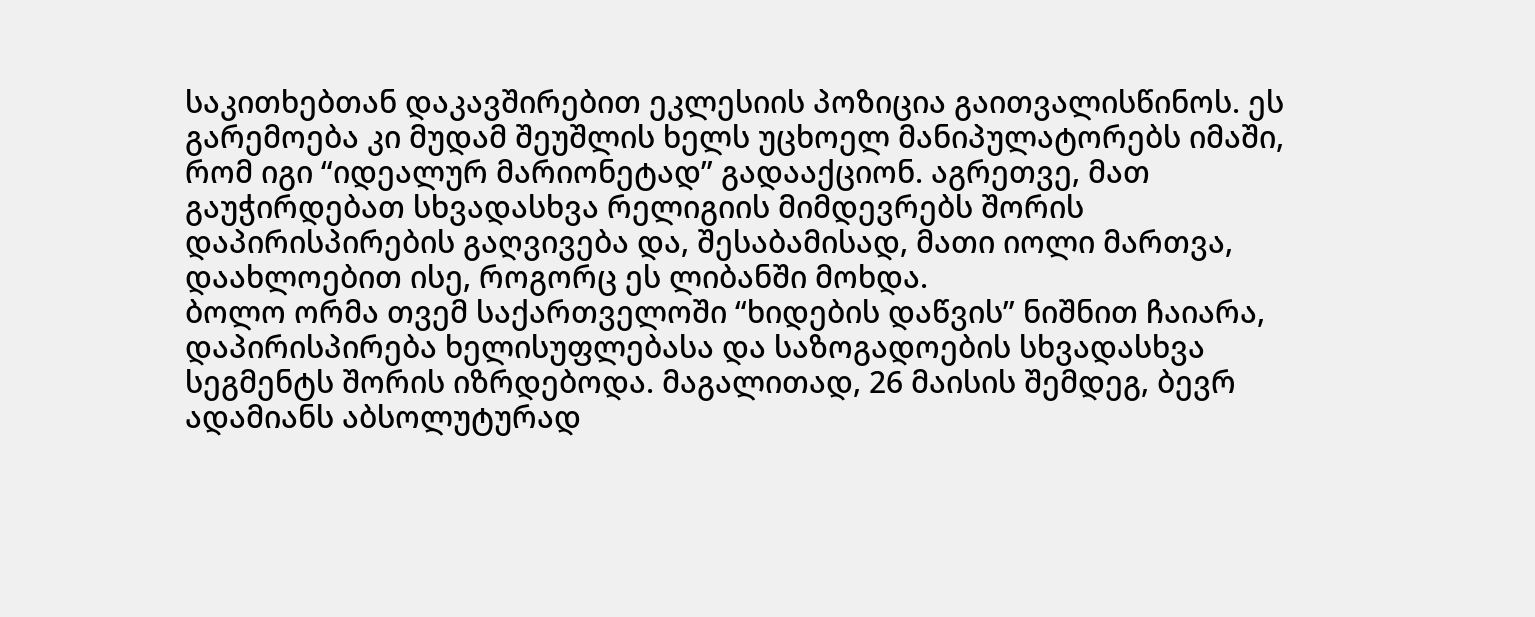საკითხებთან დაკავშირებით ეკლესიის პოზიცია გაითვალისწინოს. ეს გარემოება კი მუდამ შეუშლის ხელს უცხოელ მანიპულატორებს იმაში, რომ იგი “იდეალურ მარიონეტად” გადააქციონ. აგრეთვე, მათ გაუჭირდებათ სხვადასხვა რელიგიის მიმდევრებს შორის დაპირისპირების გაღვივება და, შესაბამისად, მათი იოლი მართვა, დაახლოებით ისე, როგორც ეს ლიბანში მოხდა.
ბოლო ორმა თვემ საქართველოში “ხიდების დაწვის” ნიშნით ჩაიარა, დაპირისპირება ხელისუფლებასა და საზოგადოების სხვადასხვა სეგმენტს შორის იზრდებოდა. მაგალითად, 26 მაისის შემდეგ, ბევრ ადამიანს აბსოლუტურად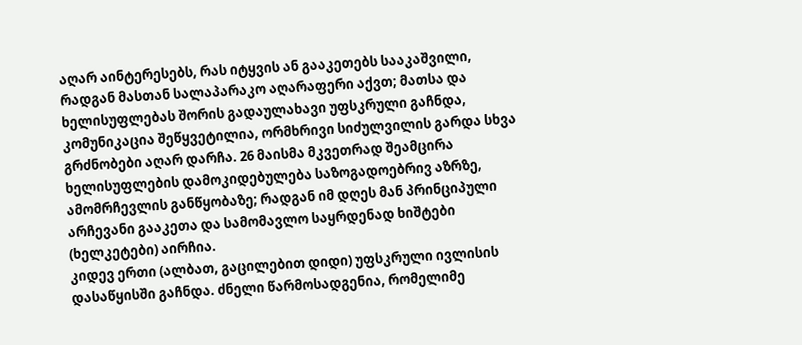აღარ აინტერესებს, რას იტყვის ან გააკეთებს სააკაშვილი, რადგან მასთან სალაპარაკო აღარაფერი აქვთ; მათსა და ხელისუფლებას შორის გადაულახავი უფსკრული გაჩნდა, კომუნიკაცია შეწყვეტილია, ორმხრივი სიძულვილის გარდა სხვა გრძნობები აღარ დარჩა. 26 მაისმა მკვეთრად შეამცირა ხელისუფლების დამოკიდებულება საზოგადოებრივ აზრზე, ამომრჩევლის განწყობაზე; რადგან იმ დღეს მან პრინციპული არჩევანი გააკეთა და სამომავლო საყრდენად ხიშტები (ხელკეტები) აირჩია.
კიდევ ერთი (ალბათ, გაცილებით დიდი) უფსკრული ივლისის დასაწყისში გაჩნდა. ძნელი წარმოსადგენია, რომელიმე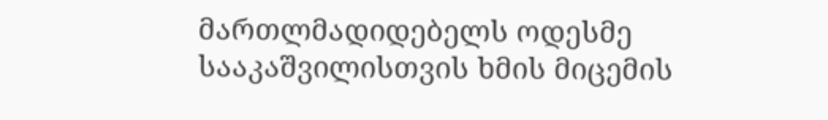მართლმადიდებელს ოდესმე სააკაშვილისთვის ხმის მიცემის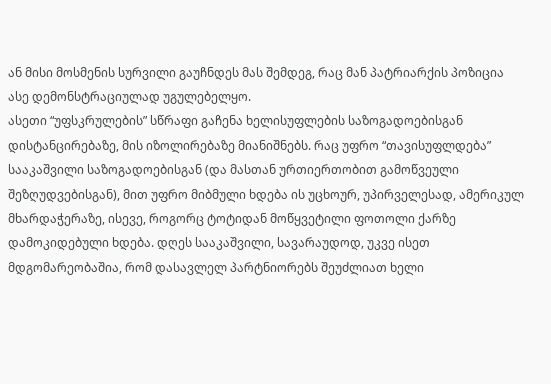ან მისი მოსმენის სურვილი გაუჩნდეს მას შემდეგ, რაც მან პატრიარქის პოზიცია ასე დემონსტრაციულად უგულებელყო.
ასეთი “უფსკრულების” სწრაფი გაჩენა ხელისუფლების საზოგადოებისგან დისტანცირებაზე, მის იზოლირებაზე მიანიშნებს. რაც უფრო “თავისუფლდება” სააკაშვილი საზოგადოებისგან (და მასთან ურთიერთობით გამოწვეული შეზღუდვებისგან), მით უფრო მიბმული ხდება ის უცხოურ, უპირველესად, ამერიკულ მხარდაჭერაზე, ისევე, როგორც ტოტიდან მოწყვეტილი ფოთოლი ქარზე დამოკიდებული ხდება. დღეს სააკაშვილი, სავარაუდოდ, უკვე ისეთ მდგომარეობაშია, რომ დასავლელ პარტნიორებს შეუძლიათ ხელი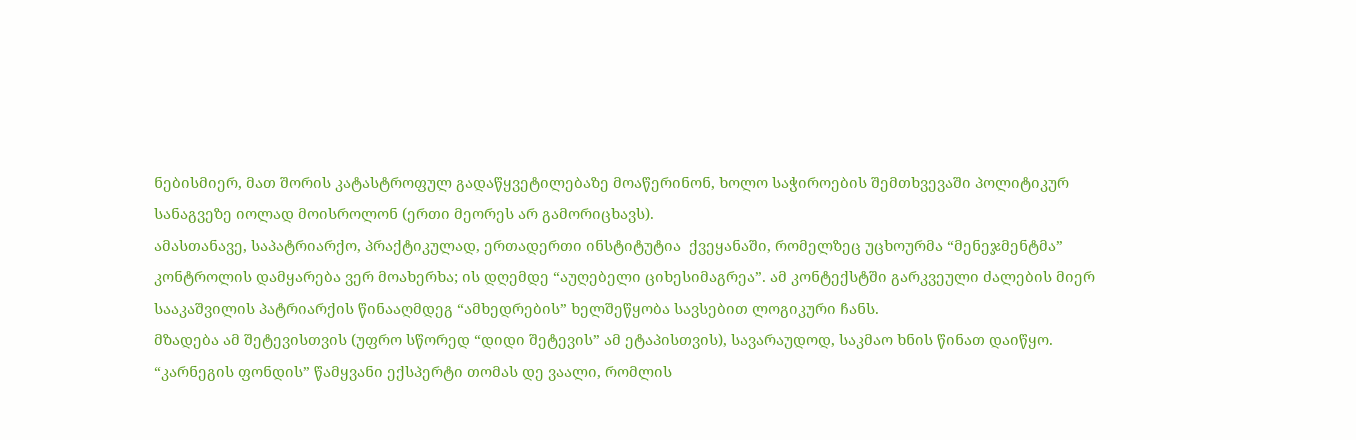ნებისმიერ, მათ შორის კატასტროფულ გადაწყვეტილებაზე მოაწერინონ, ხოლო საჭიროების შემთხვევაში პოლიტიკურ სანაგვეზე იოლად მოისროლონ (ერთი მეორეს არ გამორიცხავს).
ამასთანავე, საპატრიარქო, პრაქტიკულად, ერთადერთი ინსტიტუტია  ქვეყანაში, რომელზეც უცხოურმა “მენეჯმენტმა” კონტროლის დამყარება ვერ მოახერხა; ის დღემდე “აუღებელი ციხესიმაგრეა”. ამ კონტექსტში გარკვეული ძალების მიერ სააკაშვილის პატრიარქის წინააღმდეგ “ამხედრების” ხელშეწყობა სავსებით ლოგიკური ჩანს.
მზადება ამ შეტევისთვის (უფრო სწორედ “დიდი შეტევის” ამ ეტაპისთვის), სავარაუდოდ, საკმაო ხნის წინათ დაიწყო. “კარნეგის ფონდის” წამყვანი ექსპერტი თომას დე ვაალი, რომლის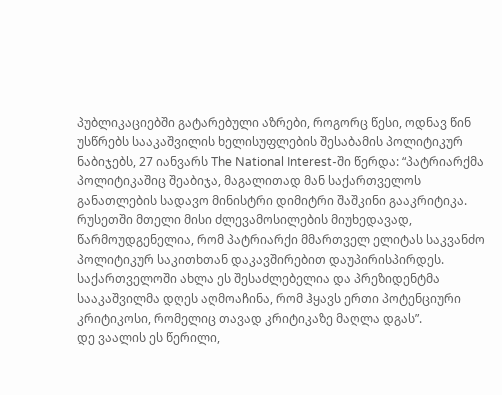პუბლიკაციებში გატარებული აზრები, როგორც წესი, ოდნავ წინ უსწრებს სააკაშვილის ხელისუფლების შესაბამის პოლიტიკურ ნაბიჯებს, 27 იანვარს The National Interest-ში წერდა: “პატრიარქმა პოლიტიკაშიც შეაბიჯა, მაგალითად მან საქართველოს განათლების სადავო მინისტრი დიმიტრი შაშკინი გააკრიტიკა. რუსეთში მთელი მისი ძლევამოსილების მიუხედავად, წარმოუდგენელია, რომ პატრიარქი მმართველ ელიტას საკვანძო პოლიტიკურ საკითხთან დაკავშირებით დაუპირისპირდეს. საქართველოში ახლა ეს შესაძლებელია და პრეზიდენტმა სააკაშვილმა დღეს აღმოაჩინა, რომ ჰყავს ერთი პოტენციური კრიტიკოსი, რომელიც თავად კრიტიკაზე მაღლა დგას”.
დე ვაალის ეს წერილი,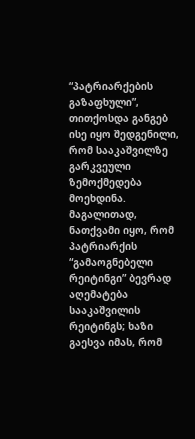“პატრიარქების გაზაფხული”, თითქოსდა განგებ ისე იყო შედგენილი, რომ სააკაშვილზე გარკვეული ზემოქმედება მოეხდინა. მაგალითად, ნათქვამი იყო, რომ პატრიარქის “გამაოგნებელი რეიტინგი” ბევრად აღემატება სააკაშვილის რეიტინგს; ხაზი გაესვა იმას, რომ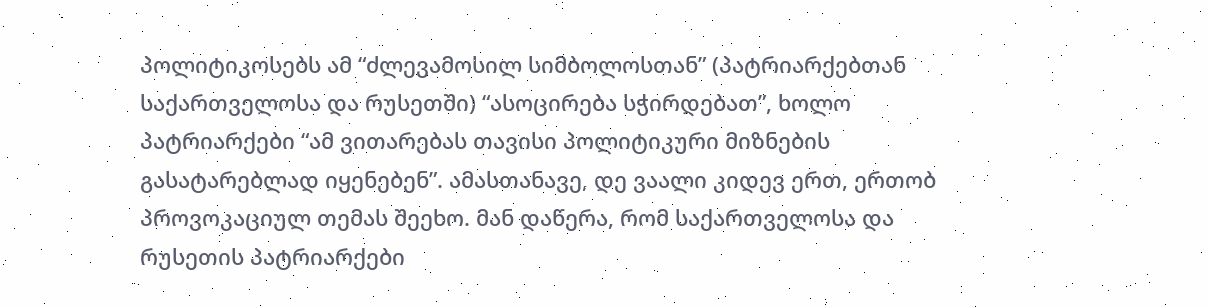პოლიტიკოსებს ამ “ძლევამოსილ სიმბოლოსთან” (პატრიარქებთან საქართველოსა და რუსეთში) “ასოცირება სჭირდებათ”, ხოლო პატრიარქები “ამ ვითარებას თავისი პოლიტიკური მიზნების გასატარებლად იყენებენ”. ამასთანავე, დე ვაალი კიდევ ერთ, ერთობ პროვოკაციულ თემას შეეხო. მან დაწერა, რომ საქართველოსა და რუსეთის პატრიარქები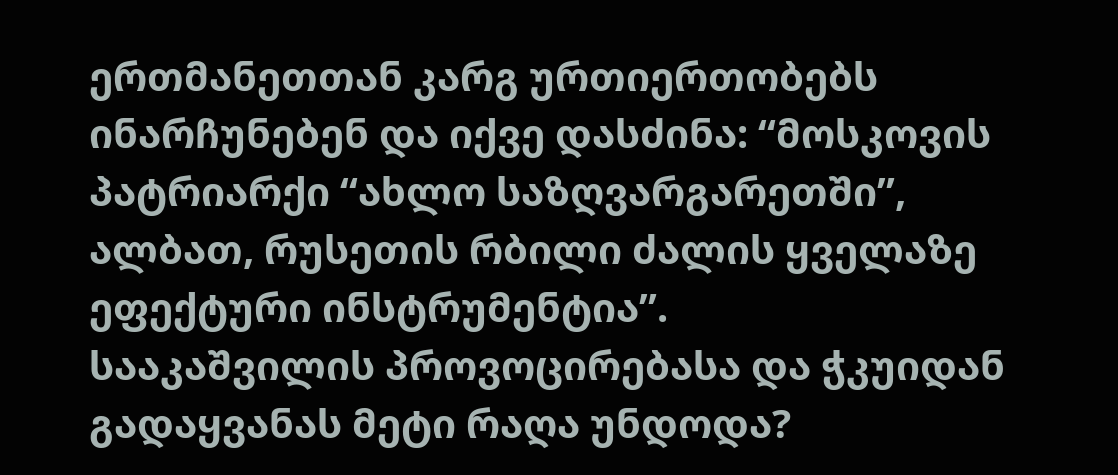ერთმანეთთან კარგ ურთიერთობებს ინარჩუნებენ და იქვე დასძინა: “მოსკოვის პატრიარქი “ახლო საზღვარგარეთში”, ალბათ, რუსეთის რბილი ძალის ყველაზე ეფექტური ინსტრუმენტია”.
სააკაშვილის პროვოცირებასა და ჭკუიდან გადაყვანას მეტი რაღა უნდოდა?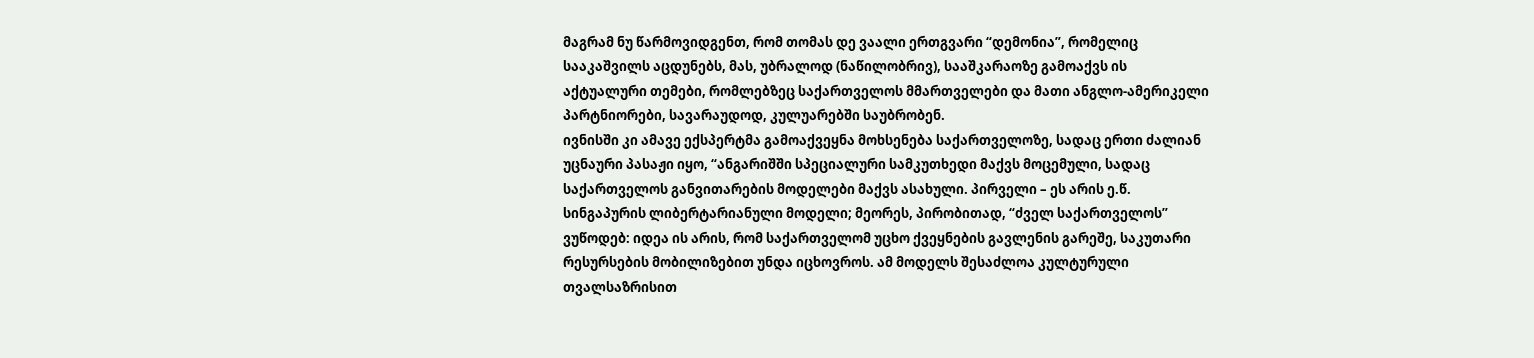მაგრამ ნუ წარმოვიდგენთ, რომ თომას დე ვაალი ერთგვარი “დემონია”, რომელიც სააკაშვილს აცდუნებს, მას, უბრალოდ (ნაწილობრივ), სააშკარაოზე გამოაქვს ის აქტუალური თემები, რომლებზეც საქართველოს მმართველები და მათი ანგლო-ამერიკელი პარტნიორები, სავარაუდოდ, კულუარებში საუბრობენ.
ივნისში კი ამავე ექსპერტმა გამოაქვეყნა მოხსენება საქართველოზე, სადაც ერთი ძალიან უცნაური პასაჟი იყო, “ანგარიშში სპეციალური სამკუთხედი მაქვს მოცემული, სადაც საქართველოს განვითარების მოდელები მაქვს ასახული. პირველი – ეს არის ე.წ. სინგაპურის ლიბერტარიანული მოდელი; მეორეს, პირობითად, “ძველ საქართველოს” ვუწოდებ: იდეა ის არის, რომ საქართველომ უცხო ქვეყნების გავლენის გარეშე, საკუთარი რესურსების მობილიზებით უნდა იცხოვროს. ამ მოდელს შესაძლოა კულტურული თვალსაზრისით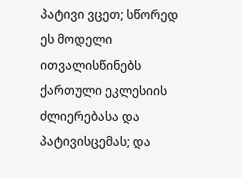პატივი ვცეთ; სწორედ ეს მოდელი ითვალისწინებს ქართული ეკლესიის ძლიერებასა და პატივისცემას; და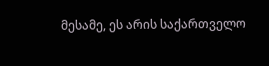მესამე, ეს არის საქართველო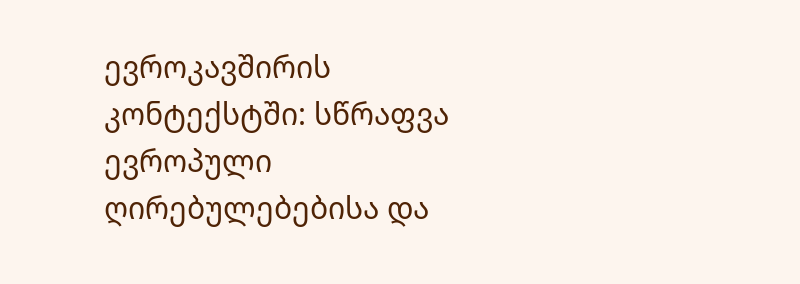ევროკავშირის კონტექსტში: სწრაფვა ევროპული ღირებულებებისა და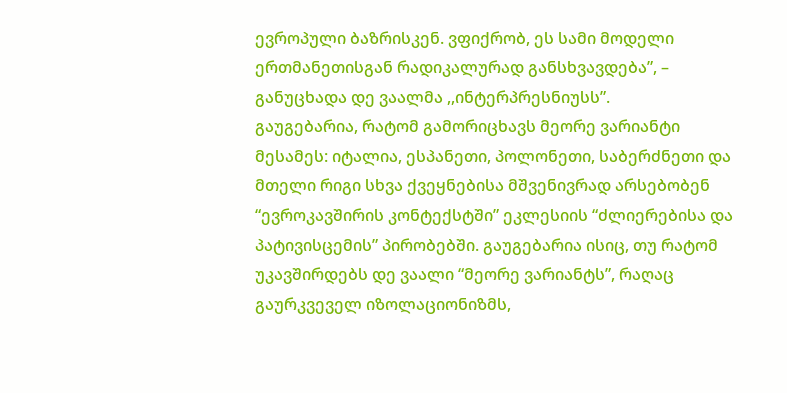ევროპული ბაზრისკენ. ვფიქრობ, ეს სამი მოდელი ერთმანეთისგან რადიკალურად განსხვავდება”, – განუცხადა დე ვაალმა ,,ინტერპრესნიუსს”.
გაუგებარია, რატომ გამორიცხავს მეორე ვარიანტი მესამეს: იტალია, ესპანეთი, პოლონეთი, საბერძნეთი და მთელი რიგი სხვა ქვეყნებისა მშვენივრად არსებობენ “ევროკავშირის კონტექსტში” ეკლესიის “ძლიერებისა და პატივისცემის” პირობებში. გაუგებარია ისიც, თუ რატომ უკავშირდებს დე ვაალი “მეორე ვარიანტს”, რაღაც გაურკვეველ იზოლაციონიზმს,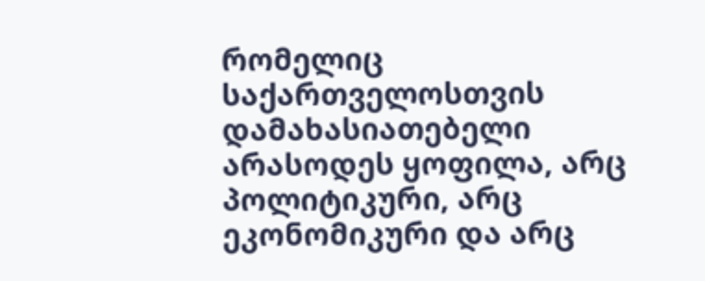რომელიც საქართველოსთვის დამახასიათებელი არასოდეს ყოფილა, არც პოლიტიკური, არც ეკონომიკური და არც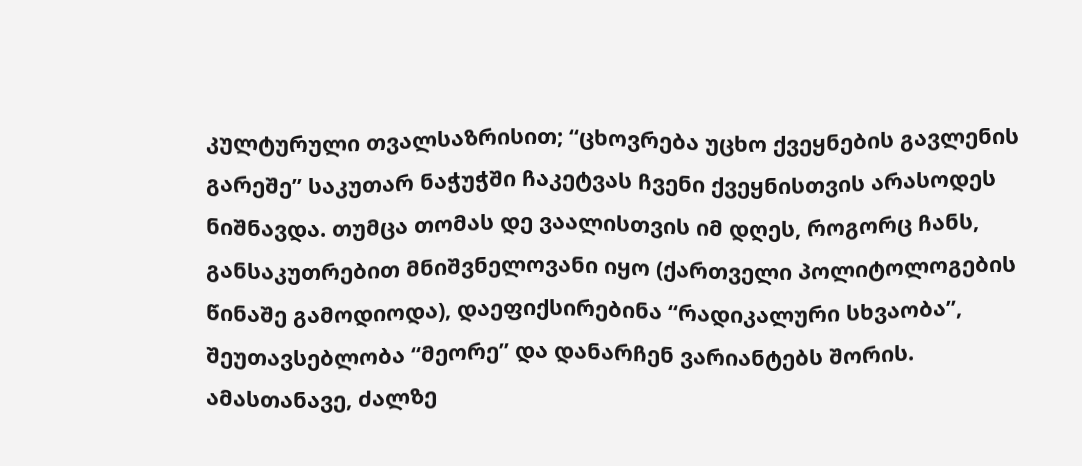კულტურული თვალსაზრისით; “ცხოვრება უცხო ქვეყნების გავლენის გარეშე” საკუთარ ნაჭუჭში ჩაკეტვას ჩვენი ქვეყნისთვის არასოდეს ნიშნავდა. თუმცა თომას დე ვაალისთვის იმ დღეს, როგორც ჩანს, განსაკუთრებით მნიშვნელოვანი იყო (ქართველი პოლიტოლოგების წინაშე გამოდიოდა), დაეფიქსირებინა “რადიკალური სხვაობა”, შეუთავსებლობა “მეორე” და დანარჩენ ვარიანტებს შორის. ამასთანავე, ძალზე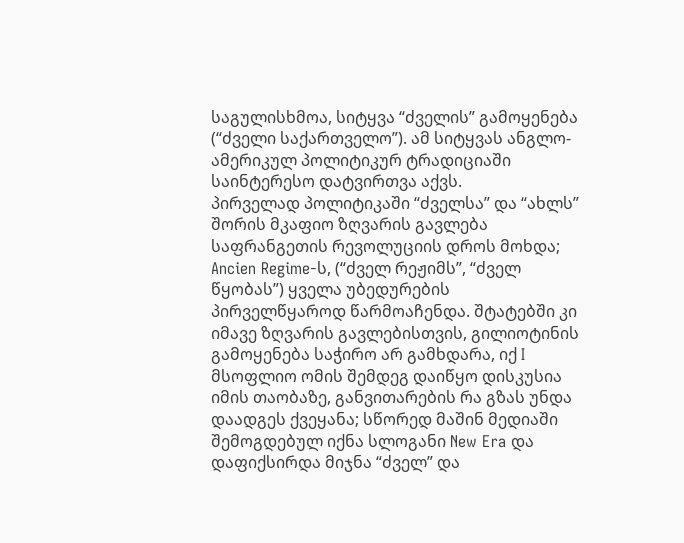საგულისხმოა, სიტყვა “ძველის” გამოყენება (“ძველი საქართველო”). ამ სიტყვას ანგლო-ამერიკულ პოლიტიკურ ტრადიციაში საინტერესო დატვირთვა აქვს.
პირველად პოლიტიკაში “ძველსა” და “ახლს” შორის მკაფიო ზღვარის გავლება საფრანგეთის რევოლუციის დროს მოხდა; Ancien Regime-ს, (“ძველ რეჟიმს”, “ძველ წყობას”) ყველა უბედურების პირველწყაროდ წარმოაჩენდა. შტატებში კი იმავე ზღვარის გავლებისთვის, გილიოტინის გამოყენება საჭირო არ გამხდარა, იქ I მსოფლიო ომის შემდეგ დაიწყო დისკუსია იმის თაობაზე, განვითარების რა გზას უნდა დაადგეს ქვეყანა; სწორედ მაშინ მედიაში შემოგდებულ იქნა სლოგანი New Era და დაფიქსირდა მიჯნა “ძველ” და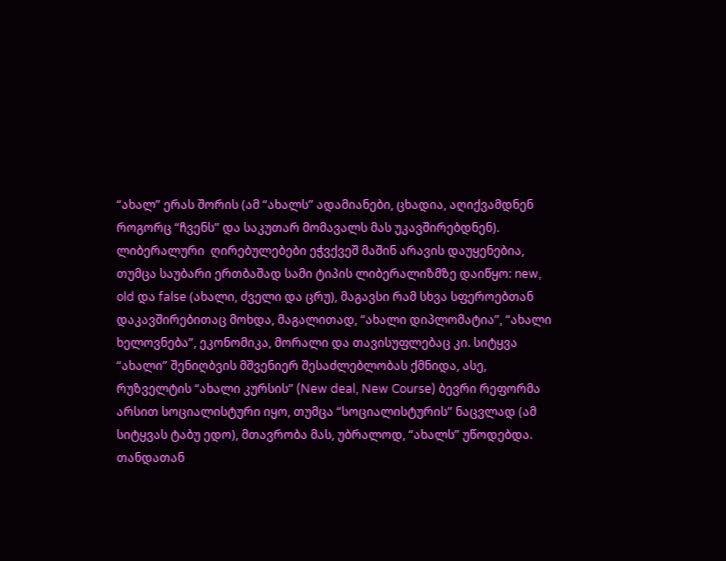“ახალ” ერას შორის (ამ “ახალს” ადამიანები, ცხადია, აღიქვამდნენ როგორც “ჩვენს” და საკუთარ მომავალს მას უკავშირებდნენ).
ლიბერალური  ღირებულებები ეჭვქვეშ მაშინ არავის დაუყენებია, თუმცა საუბარი ერთბაშად სამი ტიპის ლიბერალიზმზე დაიწყო: new, old და false (ახალი, ძველი და ცრუ), მაგავსი რამ სხვა სფეროებთან დაკავშირებითაც მოხდა, მაგალითად, “ახალი დიპლომატია”, “ახალი ხელოვნება”, ეკონომიკა, მორალი და თავისუფლებაც კი. სიტყვა “ახალი” შენიღბვის მშვენიერ შესაძლებლობას ქმნიდა, ასე, რუზველტის “ახალი კურსის” (New deal, New Course) ბევრი რეფორმა არსით სოციალისტური იყო, თუმცა “სოციალისტურის” ნაცვლად (ამ სიტყვას ტაბუ ედო), მთავრობა მას, უბრალოდ, “ახალს” უწოდებდა. თანდათან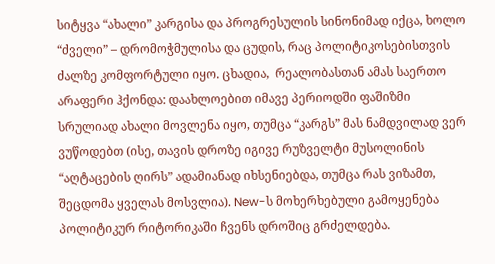სიტყვა “ახალი” კარგისა და პროგრესულის სინონიმად იქცა, ხოლო “ძველი” – დრომოჭმულისა და ცუდის, რაც პოლიტიკოსებისთვის ძალზე კომფორტული იყო. ცხადია,  რეალობასთან ამას საერთო არაფერი ჰქონდა: დაახლოებით იმავე პერიოდში ფაშიზმი სრულიად ახალი მოვლენა იყო, თუმცა “კარგს” მას ნამდვილად ვერ ვუწოდებთ (ისე, თავის დროზე იგივე რუზველტი მუსოლინის “აღტაცების ღირს” ადამიანად იხსენიებდა, თუმცა რას ვიზამთ, შეცდომა ყველას მოსვლია). New-ს მოხერხებული გამოყენება პოლიტიკურ რიტორიკაში ჩვენს დროშიც გრძელდება.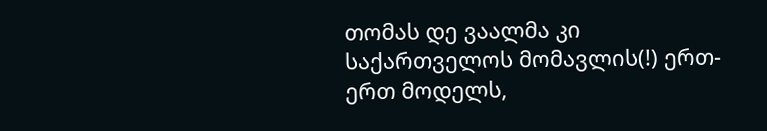თომას დე ვაალმა კი საქართველოს მომავლის(!) ერთ-ერთ მოდელს,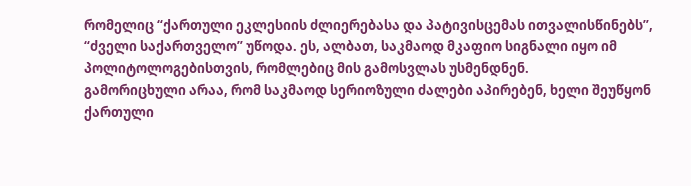რომელიც “ქართული ეკლესიის ძლიერებასა და პატივისცემას ითვალისწინებს”, “ძველი საქართველო” უწოდა. ეს, ალბათ, საკმაოდ მკაფიო სიგნალი იყო იმ პოლიტოლოგებისთვის, რომლებიც მის გამოსვლას უსმენდნენ.
გამორიცხული არაა, რომ საკმაოდ სერიოზული ძალები აპირებენ, ხელი შეუწყონ ქართული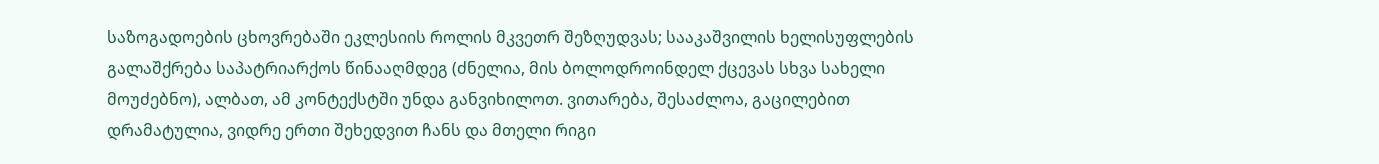საზოგადოების ცხოვრებაში ეკლესიის როლის მკვეთრ შეზღუდვას; სააკაშვილის ხელისუფლების გალაშქრება საპატრიარქოს წინააღმდეგ (ძნელია, მის ბოლოდროინდელ ქცევას სხვა სახელი მოუძებნო), ალბათ, ამ კონტექსტში უნდა განვიხილოთ. ვითარება, შესაძლოა, გაცილებით დრამატულია, ვიდრე ერთი შეხედვით ჩანს და მთელი რიგი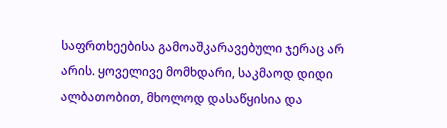საფრთხეებისა გამოაშკარავებული ჯერაც არ არის. ყოველივე მომხდარი, საკმაოდ დიდი ალბათობით, მხოლოდ დასაწყისია და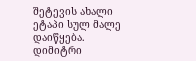შეტევის ახალი ეტაპი სულ მალე დაიწყება.
დიმიტრი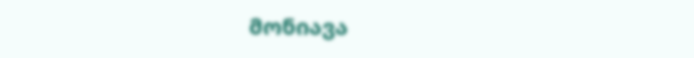მონიავა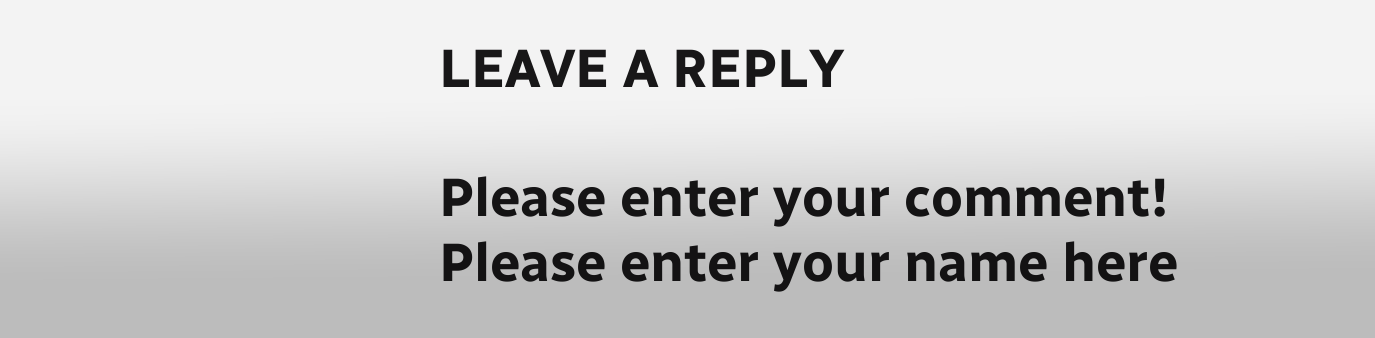LEAVE A REPLY

Please enter your comment!
Please enter your name here